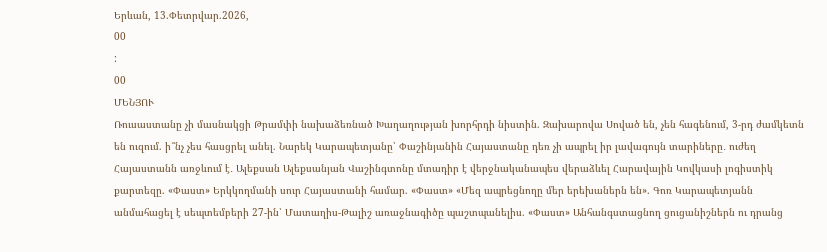Երևան, 13.Փետրվար.2026,
00
:
00
ՄԵՆՅՈՒ
Ռուսաստանը չի մասնակցի Թրամփի նախաձեռնած Խաղաղության խորհրդի նիստին. Զախարովա Սոված են, չեն հագենում, 3-րդ ժամկետն են ուզում. ի՞նչ չես հասցրել անել. Նարեկ Կարապետյանը՝ Փաշինյանին Հայաստանը դեռ չի ապրել իր լավագույն տարիները․ ուժեղ Հայաստանն առջևում է․ Ալեքսան Ալեքսանյան Վաշինգտոնը մտադիր է վերջնականապես վերաձևել Հարավային Կովկասի լոգիստիկ քարտեզը. «Փաստ» Երկկողմանի սուր Հայաստանի համար. «Փաստ» «Մեզ ապրեցնողը մեր երեխաներն են». Գոռ Կարապետյանն անմահացել է սեպտեմբերի 27-ին՝ Մատաղիս-Թալիշ առաջնագիծը պաշտպանելիս. «Փաստ» Անհանգստացնող ցուցանիշներն ու դրանց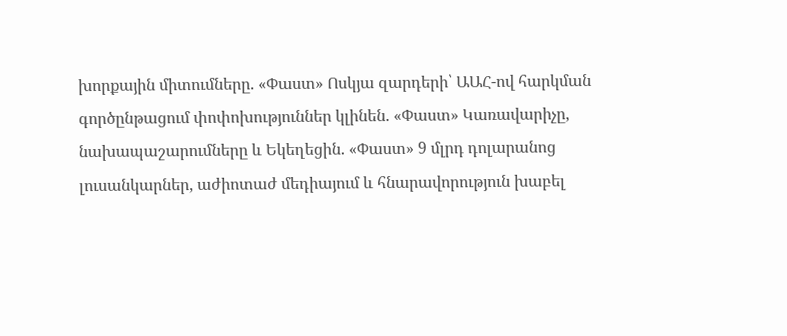խորքային միտումները. «Փաստ» Ոսկյա զարդերի՝ ԱԱՀ-ով հարկման գործընթացում փոփոխություններ կլինեն. «Փաստ» Կառավարիչը, նախապաշարումները և Եկեղեցին. «Փաստ» 9 մլրդ դոլարանոց լուսանկարներ, աժիոտաժ մեդիայում և հնարավորություն խաբել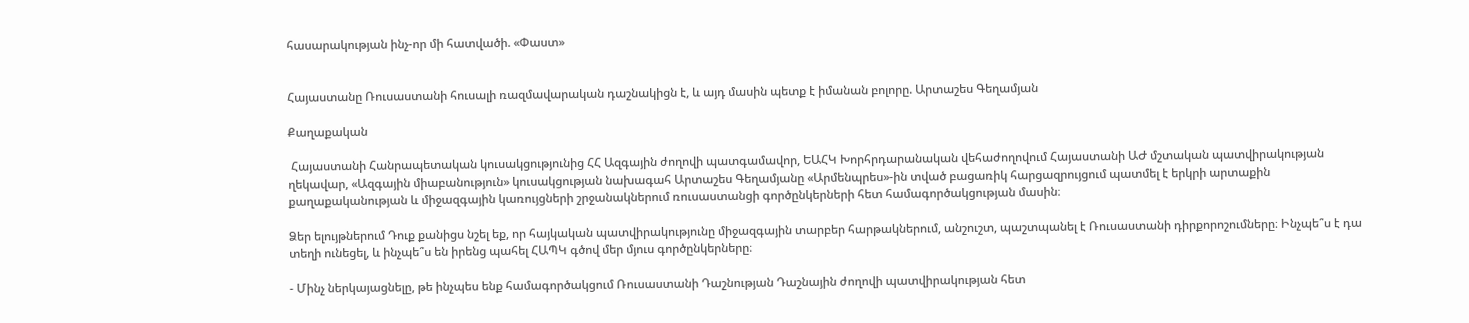հասարակության ինչ-որ մի հատվածի. «Փաստ»


Հայաստանը Ռուսաստանի հուսալի ռազմավարական դաշնակիցն է, և այդ մասին պետք է իմանան բոլորը. Արտաշես Գեղամյան

Քաղաքական

 Հայաստանի Հանրապետական կուսակցությունից ՀՀ Ազգային ժողովի պատգամավոր, ԵԱՀԿ Խորհրդարանական վեհաժողովում Հայաստանի ԱԺ մշտական պատվիրակության ղեկավար, «Ազգային միաբանություն» կուսակցության նախագահ Արտաշես Գեղամյանը «Արմենպրես»-ին տված բացառիկ հարցազրույցում պատմել է երկրի արտաքին քաղաքականության և միջազգային կառույցների շրջանակներում ռուսաստանցի գործընկերների հետ համագործակցության մասին։

Ձեր ելույթներում Դուք քանիցս նշել եք, որ հայկական պատվիրակությունը միջազգային տարբեր հարթակներում, անշուշտ, պաշտպանել է Ռուսաստանի դիրքորոշումները։ Ինչպե՞ս է դա տեղի ունեցել, և ինչպե՞ս են իրենց պահել ՀԱՊԿ գծով մեր մյուս գործընկերները։

- Մինչ ներկայացնելը, թե ինչպես ենք համագործակցում Ռուսաստանի Դաշնության Դաշնային ժողովի պատվիրակության հետ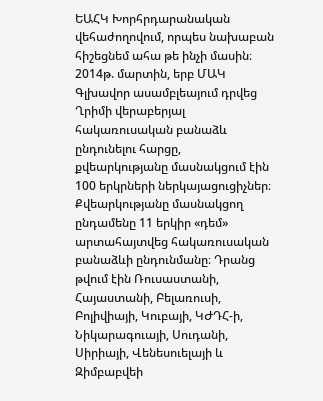ԵԱՀԿ Խորհրդարանական վեհաժողովում, որպես նախաբան հիշեցնեմ ահա թե ինչի մասին։ 2014թ. մարտին, երբ ՄԱԿ Գլխավոր ասամբլեայում դրվեց Ղրիմի վերաբերյալ հակառուսական բանաձև ընդունելու հարցը, քվեարկությանը մասնակցում էին 100 երկրների ներկայացուցիչներ։ Քվեարկությանը մասնակցող ընդամենը 11 երկիր «դեմ» արտահայտվեց հակառուսական բանաձևի ընդունմանը։ Դրանց թվում էին Ռուսաստանի, Հայաստանի, Բելառուսի, Բոլիվիայի, Կուբայի, ԿԺԴՀ-ի, Նիկարագուայի, Սուդանի, Սիրիայի, Վենեսուելայի և Զիմբաբվեի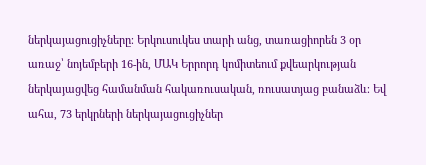ներկայացուցիչները։ Երկուսուկես տարի անց, տառացիորեն 3 օր առաջ՝ նոյեմբերի 16-ին, ՄԱԿ Երրորդ կոմիտեում քվեարկության ներկայացվեց համանման հակառուսական, ռուսատյաց բանաձև։ Եվ ահա, 73 երկրների ներկայացուցիչներ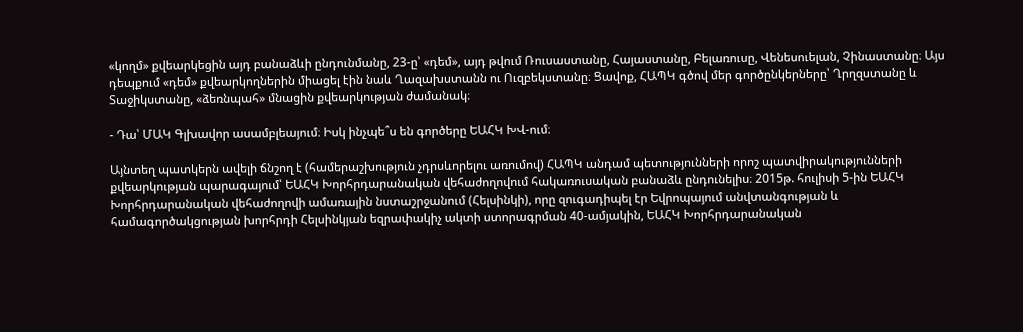«կողմ» քվեարկեցին այդ բանաձևի ընդունմանը, 23-ը՝ «դեմ», այդ թվում Ռուսաստանը, Հայաստանը, Բելառուսը, Վենեսուելան, Չինաստանը։ Այս դեպքում «դեմ» քվեարկողներին միացել էին նաև Ղազախստանն ու Ուզբեկստանը։ Ցավոք, ՀԱՊԿ գծով մեր գործընկերները՝ Ղրղզստանը և Տաջիկստանը, «ձեռնպահ» մնացին քվեարկության ժամանակ։

- Դա՝ ՄԱԿ Գլխավոր ասամբլեայում։ Իսկ ինչպե՞ս են գործերը ԵԱՀԿ ԽՎ-ում։

Այնտեղ պատկերն ավելի ճնշող է (համերաշխություն չդրսևորելու առումով) ՀԱՊԿ անդամ պետությունների որոշ պատվիրակությունների քվեարկության պարագայում՝ ԵԱՀԿ Խորհրդարանական վեհաժողովում հակառուսական բանաձև ընդունելիս։ 2015թ. հուլիսի 5-ին ԵԱՀԿ Խորհրդարանական վեհաժողովի ամառային նստաշրջանում (Հելսինկի), որը զուգադիպել էր Եվրոպայում անվտանգության և համագործակցության խորհրդի Հելսինկյան եզրափակիչ ակտի ստորագրման 40-ամյակին, ԵԱՀԿ Խորհրդարանական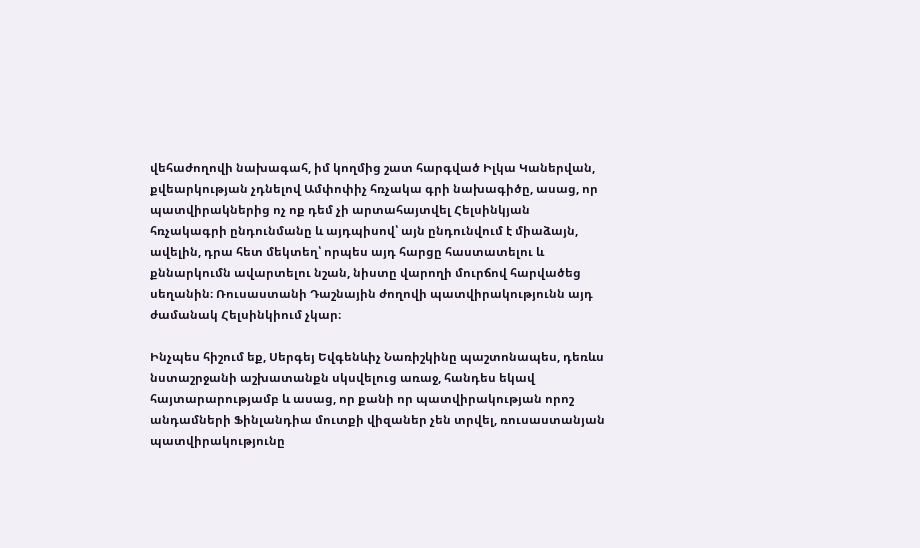վեհաժողովի նախագահ, իմ կողմից շատ հարգված Իլկա Կաներվան, քվեարկության չդնելով Ամփոփիչ հռչակա գրի նախագիծը, ասաց, որ պատվիրակներից ոչ ոք դեմ չի արտահայտվել Հելսինկյան հռչակագրի ընդունմանը և այդպիսով՝ այն ընդունվում է միաձայն, ավելին, դրա հետ մեկտեղ՝ որպես այդ հարցը հաստատելու և քննարկումն ավարտելու նշան, նիստը վարողի մուրճով հարվածեց սեղանին։ Ռուսաստանի Դաշնային ժողովի պատվիրակությունն այդ ժամանակ Հելսինկիում չկար։

Ինչպես հիշում եք, Սերգեյ Եվգենևիչ Նառիշկինը պաշտոնապես, դեռևս նստաշրջանի աշխատանքն սկսվելուց առաջ, հանդես եկավ հայտարարությամբ և ասաց, որ քանի որ պատվիրակության որոշ անդամների Ֆինլանդիա մուտքի վիզաներ չեն տրվել, ռուսաստանյան պատվիրակությունը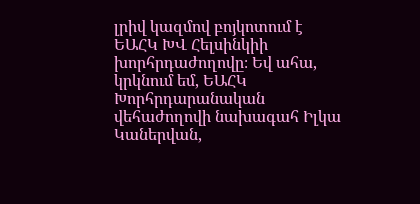լրիվ կազմով բոյկոտում է ԵԱՀԿ ԽՎ Հելսինկիի խորհրդաժողովը։ Եվ ահա, կրկնում եմ, ԵԱՀԿ Խորհրդարանական վեհաժողովի նախագահ Իլկա Կաներվան,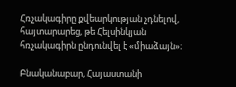Հռչակագիրը քվեարկության չդնելով, հայտարարեց, թե Հելսինկյան հռչակագիրն ընդունվել է «միաձայն»։

Բնականաբար, Հայաստանի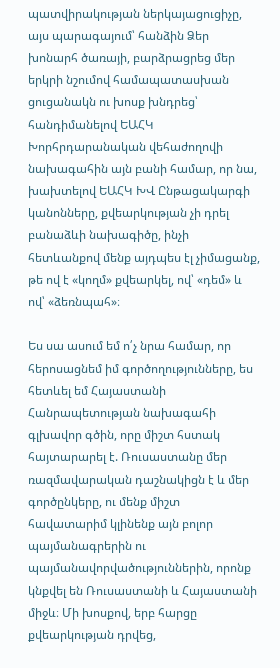պատվիրակության ներկայացուցիչը, այս պարագայում՝ հանձին Ձեր խոնարհ ծառայի, բարձրացրեց մեր երկրի նշումով համապատասխան ցուցանակն ու խոսք խնդրեց՝ հանդիմանելով ԵԱՀԿ Խորհրդարանական վեհաժողովի նախագահին այն բանի համար, որ նա, խախտելով ԵԱՀԿ ԽՎ Ընթացակարգի կանոնները, քվեարկության չի դրել բանաձևի նախագիծը, ինչի հետևանքով մենք այդպես էլ չիմացանք, թե ով է «կողմ» քվեարկել, ով՝ «դեմ» և ով՝ «ձեռնպահ»։

Ես սա ասում եմ ո՛չ նրա համար, որ հերոսացնեմ իմ գործողությունները, ես հետևել եմ Հայաստանի Հանրապետության նախագահի գլխավոր գծին, որը միշտ հստակ հայտարարել է. Ռուսաստանը մեր ռազմավարական դաշնակիցն է և մեր գործընկերը, ու մենք միշտ հավատարիմ կլինենք այն բոլոր պայմանագրերին ու պայմանավորվածություններին, որոնք կնքվել են Ռուսաստանի և Հայաստանի միջև։ Մի խոսքով, երբ հարցը քվեարկության դրվեց,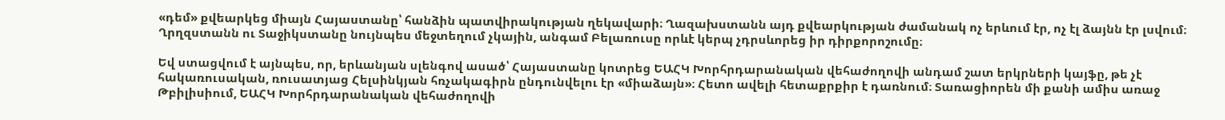«դեմ» քվեարկեց միայն Հայաստանը՝ հանձին պատվիրակության ղեկավարի։ Ղազախստանն այդ քվեարկության ժամանակ ոչ երևում էր, ոչ էլ ձայնն էր լսվում։ Ղրղզստանն ու Տաջիկստանը նույնպես մեջտեղում չկային, անգամ Բելառուսը որևէ կերպ չդրսևորեց իր դիրքորոշումը։

Եվ ստացվում է այնպես, որ, երևանյան սլենգով ասած՝ Հայաստանը կոտրեց ԵԱՀԿ Խորհրդարանական վեհաժողովի անդամ շատ երկրների կայֆը, թե չէ հակառուսական, ռուսատյաց Հելսինկյան հռչակագիրն ընդունվելու էր «միաձայն»։ Հետո ավելի հետաքրքիր է դառնում։ Տառացիորեն մի քանի ամիս առաջ Թբիլիսիում, ԵԱՀԿ Խորհրդարանական վեհաժողովի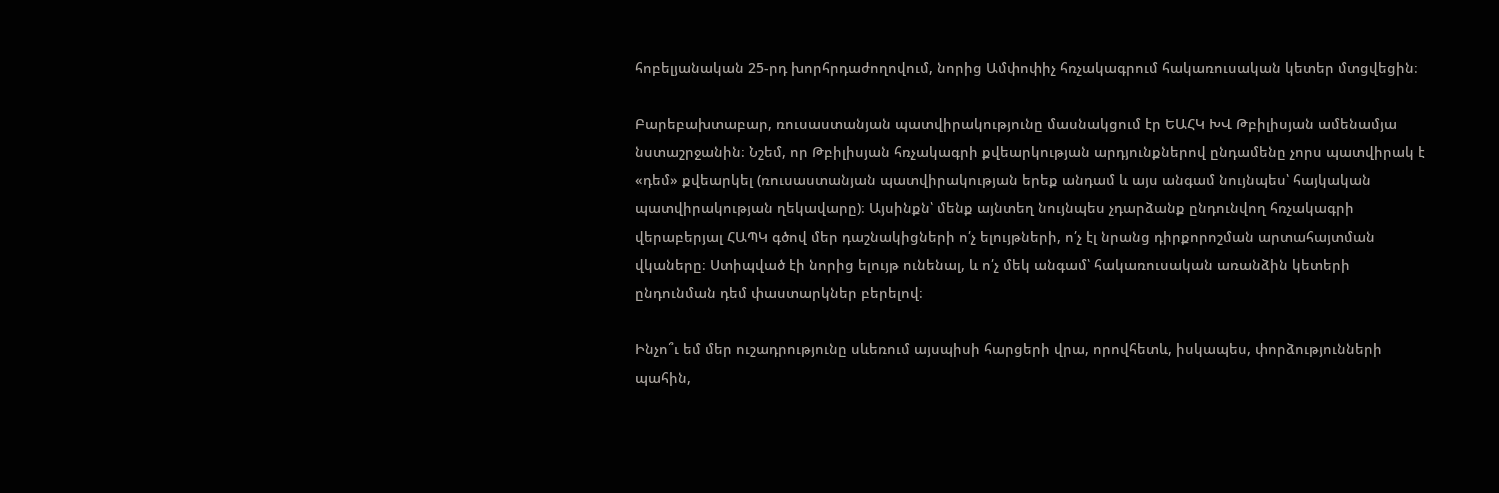հոբելյանական 25-րդ խորհրդաժողովում, նորից Ամփոփիչ հռչակագրում հակառուսական կետեր մտցվեցին։

Բարեբախտաբար, ռուսաստանյան պատվիրակությունը մասնակցում էր ԵԱՀԿ ԽՎ Թբիլիսյան ամենամյա նստաշրջանին։ Նշեմ, որ Թբիլիսյան հռչակագրի քվեարկության արդյունքներով ընդամենը չորս պատվիրակ է «դեմ» քվեարկել (ռուսաստանյան պատվիրակության երեք անդամ և այս անգամ նույնպես՝ հայկական պատվիրակության ղեկավարը)։ Այսինքն՝ մենք այնտեղ նույնպես չդարձանք ընդունվող հռչակագրի վերաբերյալ ՀԱՊԿ գծով մեր դաշնակիցների ո՛չ ելույթների, ո՛չ էլ նրանց դիրքորոշման արտահայտման վկաները։ Ստիպված էի նորից ելույթ ունենալ, և ո՛չ մեկ անգամ՝ հակառուսական առանձին կետերի ընդունման դեմ փաստարկներ բերելով։

Ինչո՞ւ եմ մեր ուշադրությունը սևեռում այսպիսի հարցերի վրա, որովհետև, իսկապես, փորձությունների պահին,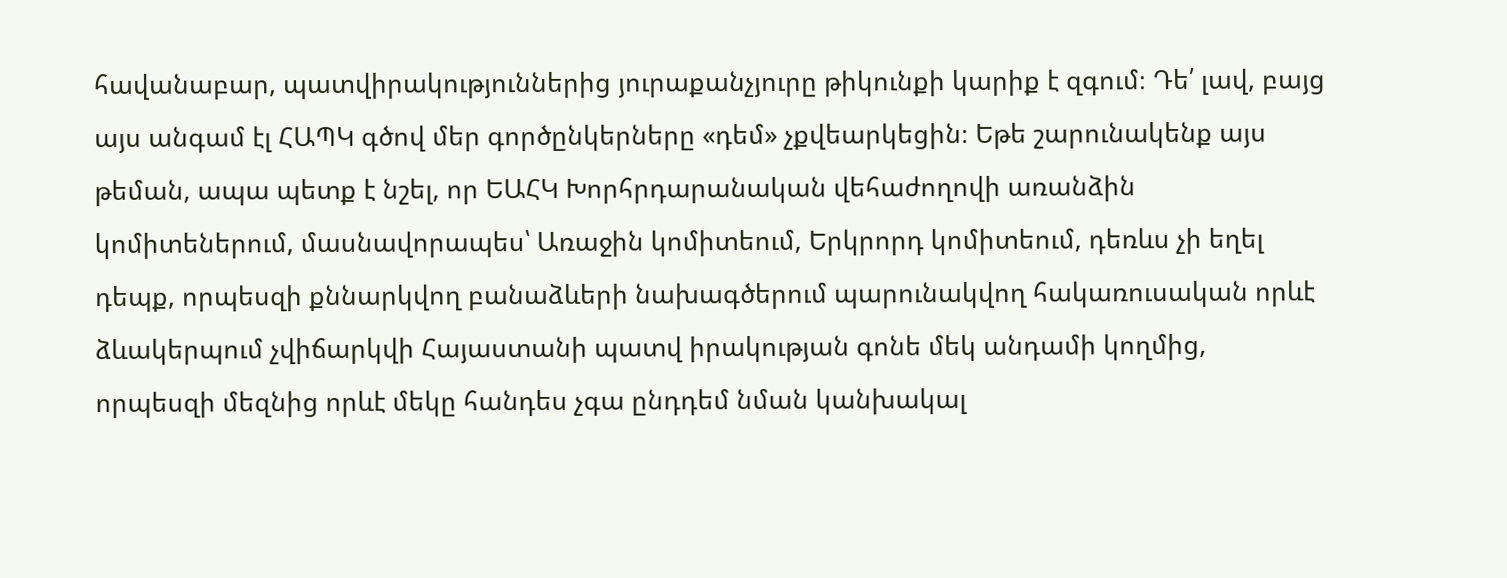հավանաբար, պատվիրակություններից յուրաքանչյուրը թիկունքի կարիք է զգում։ Դե՛ լավ, բայց այս անգամ էլ ՀԱՊԿ գծով մեր գործընկերները «դեմ» չքվեարկեցին։ Եթե շարունակենք այս թեման, ապա պետք է նշել, որ ԵԱՀԿ Խորհրդարանական վեհաժողովի առանձին կոմիտեներում, մասնավորապես՝ Առաջին կոմիտեում, Երկրորդ կոմիտեում, դեռևս չի եղել դեպք, որպեսզի քննարկվող բանաձևերի նախագծերում պարունակվող հակառուսական որևէ ձևակերպում չվիճարկվի Հայաստանի պատվ իրակության գոնե մեկ անդամի կողմից, որպեսզի մեզնից որևէ մեկը հանդես չգա ընդդեմ նման կանխակալ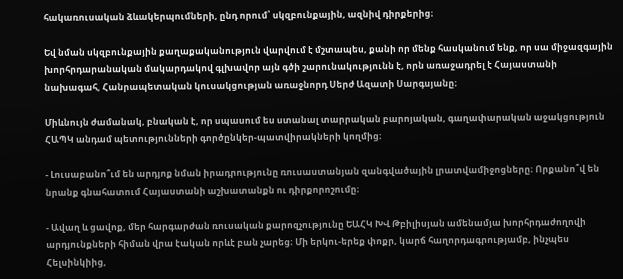հակառուսական ձևակերպումների, ընդ որում՝ սկզբունքային, ազնիվ դիրքերից։

Եվ նման սկզբունքային քաղաքականություն վարվում է մշտապես, քանի որ մենք հասկանում ենք, որ սա միջազգային խորհրդարանական մակարդակով գլխավոր այն գծի շարունակությունն է, որն առաջադրել է Հայաստանի նախագահ, Հանրապետական կուսակցության առաջնորդ Սերժ Ազատի Սարգսյանը։

Միևնույն ժամանակ, բնական է, որ սպասում ես ստանալ տարրական բարոյական, գաղափարական աջակցություն ՀԱՊԿ անդամ պետությունների գործընկեր-պատվիրակների կողմից։

- Լուսաբանո՞ւմ են արդյոք նման իրադրությունը ռուսաստանյան զանգվածային լրատվամիջոցները։ Որքանո՞վ են նրանք գնահատում Հայաստանի աշխատանքն ու դիրքորոշումը։

- Ավաղ և ցավոք, մեր հարգարժան ռուսական քարոզչությունը ԵԱՀԿ ԽՎ Թբիլիսյան ամենամյա խորհրդաժողովի արդյունքների հիման վրա էական որևէ բան չարեց։ Մի երկու-երեք փոքր, կարճ հաղորդագրությամբ, ինչպես Հելսինկիից,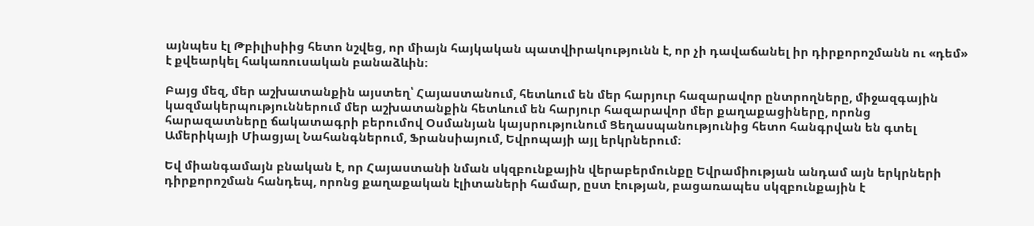այնպես էլ Թբիլիսիից հետո նշվեց, որ միայն հայկական պատվիրակությունն է, որ չի դավաճանել իր դիրքորոշմանն ու «դեմ» է քվեարկել հակառուսական բանաձևին։

Բայց մեզ, մեր աշխատանքին այստեղ՝ Հայաստանում, հետևում են մեր հարյուր հազարավոր ընտրողները, միջազգային կազմակերպություններում մեր աշխատանքին հետևում են հարյուր հազարավոր մեր քաղաքացիները, որոնց հարազատները ճակատագրի բերումով Օսմանյան կայսրությունում Ցեղասպանությունից հետո հանգրվան են գտել Ամերիկայի Միացյալ Նահանգներում, Ֆրանսիայում, Եվրոպայի այլ երկրներում։

Եվ միանգամայն բնական է, որ Հայաստանի նման սկզբունքային վերաբերմունքը Եվրամիության անդամ այն երկրների դիրքորոշման հանդեպ, որոնց քաղաքական էլիտաների համար, ըստ էության, բացառապես սկզբունքային է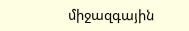միջազգային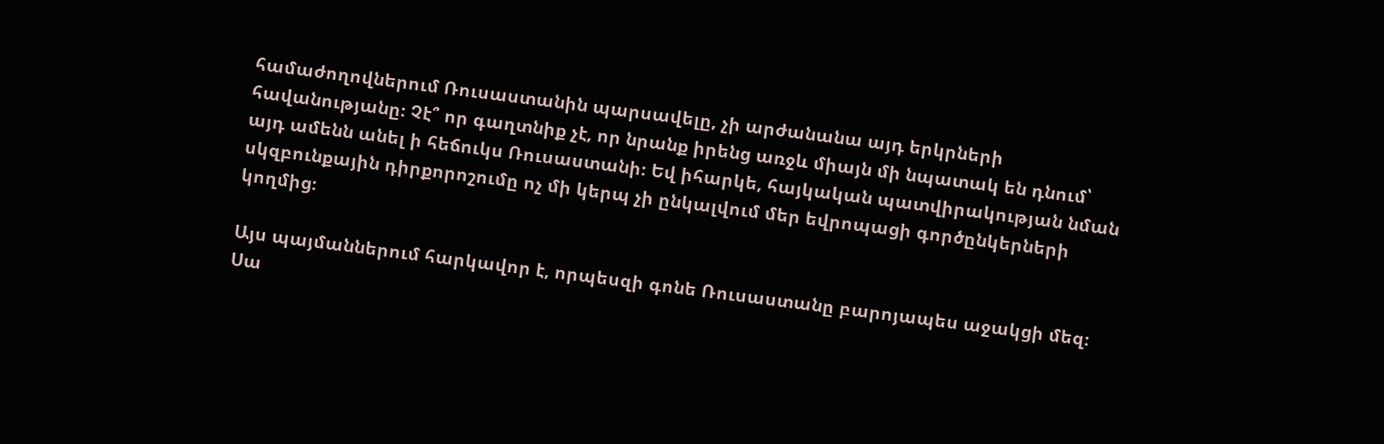համաժողովներում Ռուսաստանին պարսավելը, չի արժանանա այդ երկրների հավանությանը։ Չէ՞ որ գաղտնիք չէ, որ նրանք իրենց առջև միայն մի նպատակ են դնում՝ այդ ամենն անել ի հեճուկս Ռուսաստանի։ Եվ իհարկե, հայկական պատվիրակության նման սկզբունքային դիրքորոշումը ոչ մի կերպ չի ընկալվում մեր եվրոպացի գործընկերների կողմից։

Այս պայմաններում հարկավոր է, որպեսզի գոնե Ռուսաստանը բարոյապես աջակցի մեզ։ Սա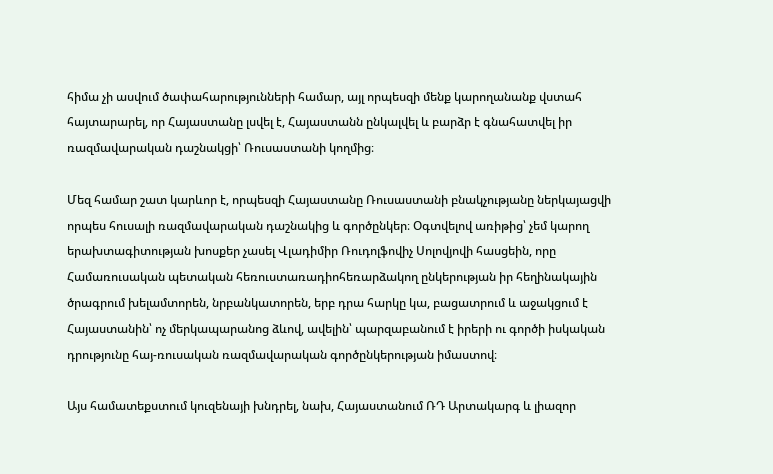հիմա չի ասվում ծափահարությունների համար, այլ որպեսզի մենք կարողանանք վստահ հայտարարել, որ Հայաստանը լսվել է, Հայաստանն ընկալվել և բարձր է գնահատվել իր ռազմավարական դաշնակցի՝ Ռուսաստանի կողմից։

Մեզ համար շատ կարևոր է, որպեսզի Հայաստանը Ռուսաստանի բնակչությանը ներկայացվի որպես հուսալի ռազմավարական դաշնակից և գործընկեր։ Օգտվելով առիթից՝ չեմ կարող երախտագիտության խոսքեր չասել Վլադիմիր Ռուդոլֆովիչ Սոլովյովի հասցեին, որը Համառուսական պետական հեռուստառադիոհեռարձակող ընկերության իր հեղինակային ծրագրում խելամտորեն, նրբանկատորեն, երբ դրա հարկը կա, բացատրում և աջակցում է Հայաստանին՝ ոչ մերկապարանոց ձևով, ավելին՝ պարզաբանում է իրերի ու գործի իսկական դրությունը հայ-ռուսական ռազմավարական գործընկերության իմաստով։

Այս համատեքստում կուզենայի խնդրել, նախ, Հայաստանում ՌԴ Արտակարգ և լիազոր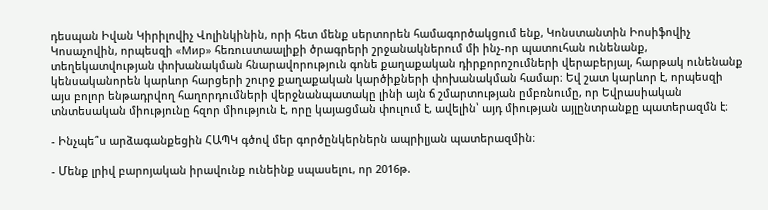դեսպան Իվան Կիրիլովիչ Վոլինկինին, որի հետ մենք սերտորեն համագործակցում ենք, Կոնստանտին Իոսիֆովիչ Կոսաչովին, որպեսզի «Мир» հեռուստաալիքի ծրագրերի շրջանակներում մի ինչ-որ պատուհան ունենանք, տեղեկատվության փոխանակման հնարավորություն գոնե քաղաքական դիրքորոշումների վերաբերյալ, հարթակ ունենանք կենսականորեն կարևոր հարցերի շուրջ քաղաքական կարծիքների փոխանակման համար։ Եվ շատ կարևոր է, որպեսզի այս բոլոր ենթադրվող հաղորդումների վերջնանպատակը լինի այն ճ շմարտության ըմբռնումը, որ Եվրասիական տնտեսական միությունը հզոր միություն է, որը կայացման փուլում է, ավելին՝ այդ միության այլընտրանքը պատերազմն է։

- Ինչպե՞ս արձագանքեցին ՀԱՊԿ գծով մեր գործընկերներն ապրիլյան պատերազմին։

- Մենք լրիվ բարոյական իրավունք ունեինք սպասելու, որ 2016թ.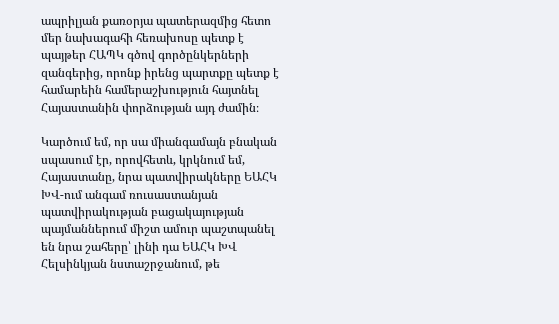ապրիլյան քառօրյա պատերազմից հետո մեր նախագահի հեռախոսը պետք է պայթեր ՀԱՊԿ գծով գործընկերների զանգերից, որոնք իրենց պարտքը պետք է համարեին համերաշխություն հայտնել Հայաստանին փորձության այդ ժամին։

Կարծում եմ, որ սա միանգամայն բնական սպասում էր, որովհետև, կրկնում եմ, Հայաստանը, նրա պատվիրակները ԵԱՀԿ ԽՎ-ում անգամ ռուսաստանյան պատվիրակության բացակայության պայմաններում միշտ ամուր պաշտպանել են նրա շահերը՝ լինի դա ԵԱՀԿ ԽՎ Հելսինկյան նստաշրջանում, թե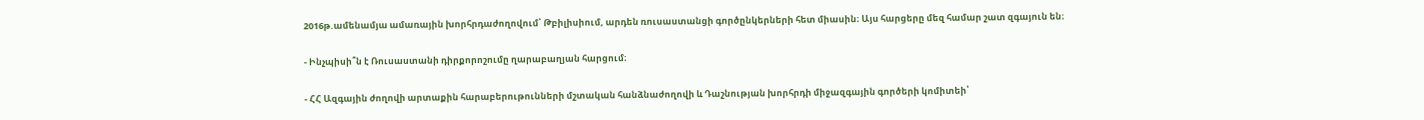2016թ.ամենամյա ամառային խորհրդաժողովում՝ Թբիլիսիում, արդեն ռուսաստանցի գործընկերների հետ միասին։ Այս հարցերը մեզ համար շատ զգայուն են։

- Ինչպիսի՞ն է Ռուսաստանի դիրքորոշումը ղարաբաղյան հարցում։

- ՀՀ Ազգային ժողովի արտաքին հարաբերութունների մշտական հանձնաժողովի և Դաշնության խորհրդի միջազգային գործերի կոմիտեի՝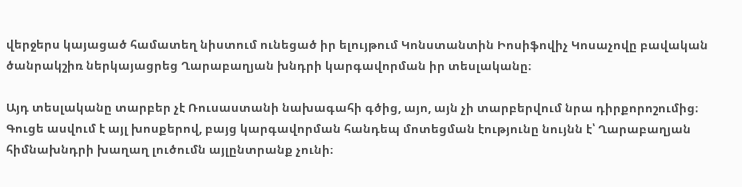վերջերս կայացած համատեղ նիստում ունեցած իր ելույթում Կոնստանտին Իոսիֆովիչ Կոսաչովը բավական ծանրակշիռ ներկայացրեց Ղարաբաղյան խնդրի կարգավորման իր տեսլականը։

Այդ տեսլականը տարբեր չէ Ռուսաստանի նախագահի գծից, այո, այն չի տարբերվում նրա դիրքորոշումից։ Գուցե ասվում է այլ խոսքերով, բայց կարգավորման հանդեպ մոտեցման էությունը նույնն է՝ Ղարաբաղյան հիմնախնդրի խաղաղ լուծումն այլընտրանք չունի։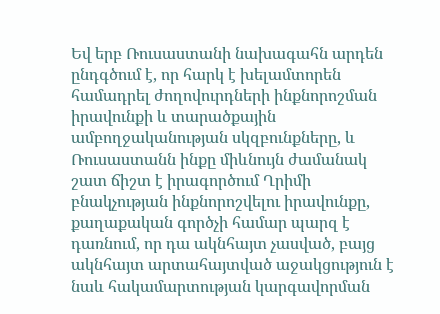Եվ երբ Ռուսաստանի նախագահն արդեն ընդգծում է, որ հարկ է խելամտորեն համադրել ժողովուրդների ինքնորոշման իրավունքի և տարածքային ամբողջականության սկզբունքները, և Ռուսաստանն ինքը միևնույն ժամանակ շատ ճիշտ է իրագործում Ղրիմի բնակչության ինքնորոշվելու իրավունքը, քաղաքական գործչի համար պարզ է դառնում, որ դա ակնհայտ չասված, բայց ակնհայտ արտահայտված աջակցություն է նաև հակամարտության կարգավորման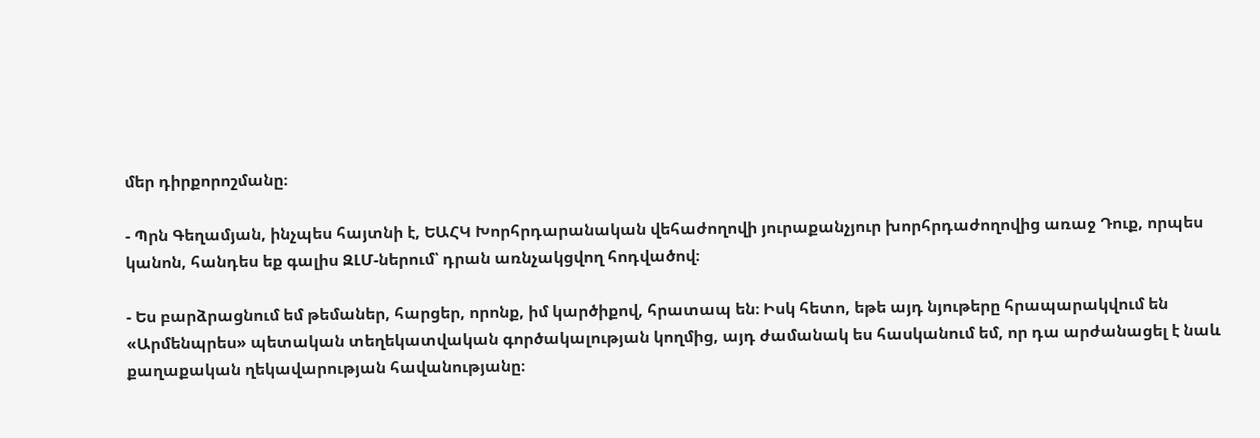մեր դիրքորոշմանը։

- Պրն Գեղամյան, ինչպես հայտնի է, ԵԱՀԿ Խորհրդարանական վեհաժողովի յուրաքանչյուր խորհրդաժողովից առաջ Դուք, որպես կանոն, հանդես եք գալիս ԶԼՄ-ներում՝ դրան առնչակցվող հոդվածով։

- Ես բարձրացնում եմ թեմաներ, հարցեր, որոնք, իմ կարծիքով, հրատապ են։ Իսկ հետո, եթե այդ նյութերը հրապարակվում են «Արմենպրես» պետական տեղեկատվական գործակալության կողմից, այդ ժամանակ ես հասկանում եմ, որ դա արժանացել է նաև քաղաքական ղեկավարության հավանությանը։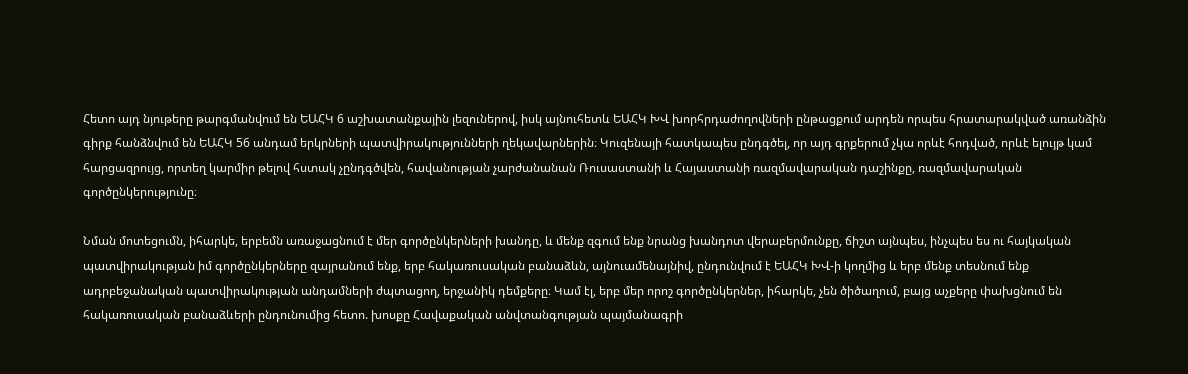Հետո այդ նյութերը թարգմանվում են ԵԱՀԿ 6 աշխատանքային լեզուներով, իսկ այնուհետև ԵԱՀԿ ԽՎ խորհրդաժողովների ընթացքում արդեն որպես հրատարակված առանձին գիրք հանձնվում են ԵԱՀԿ 56 անդամ երկրների պատվիրակությունների ղեկավարներին։ Կուզենայի հատկապես ընդգծել, որ այդ գրքերում չկա որևէ հոդված, որևէ ելույթ կամ հարցազրույց, որտեղ կարմիր թելով հստակ չընդգծվեն, հավանության չարժանանան Ռուսաստանի և Հայաստանի ռազմավարական դաշինքը, ռազմավարական գործընկերությունը։

Նման մոտեցումն, իհարկե, երբեմն առաջացնում է մեր գործընկերների խանդը, և մենք զգում ենք նրանց խանդոտ վերաբերմունքը, ճիշտ այնպես, ինչպես ես ու հայկական պատվիրակության իմ գործընկերները զայրանում ենք, երբ հակառուսական բանաձևն, այնուամենայնիվ, ընդունվում է ԵԱՀԿ ԽՎ-ի կողմից և երբ մենք տեսնում ենք ադրբեջանական պատվիրակության անդամների ժպտացող, երջանիկ դեմքերը։ Կամ էլ, երբ մեր որոշ գործընկերներ, իհարկե, չեն ծիծաղում, բայց աչքերը փախցնում են հակառուսական բանաձևերի ընդունումից հետո. խոսքը Հավաքական անվտանգության պայմանագրի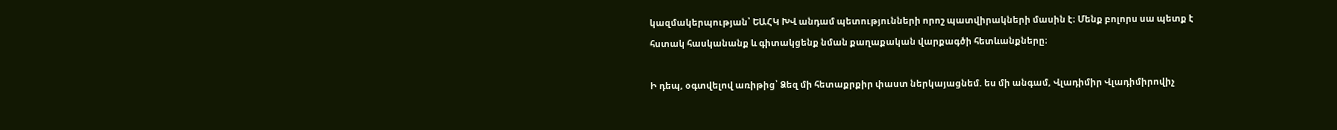կազմակերպության՝ ԵԱՀԿ ԽՎ անդամ պետությունների որոշ պատվիրակների մասին է։ Մենք բոլորս սա պետք է հստակ հասկանանք և գիտակցենք նման քաղաքական վարքագծի հետևանքները։

Ի դեպ, օգտվելով առիթից՝ Ձեզ մի հետաքրքիր փաստ ներկայացնեմ. ես մի անգամ, Վլադիմիր Վլադիմիրովիչ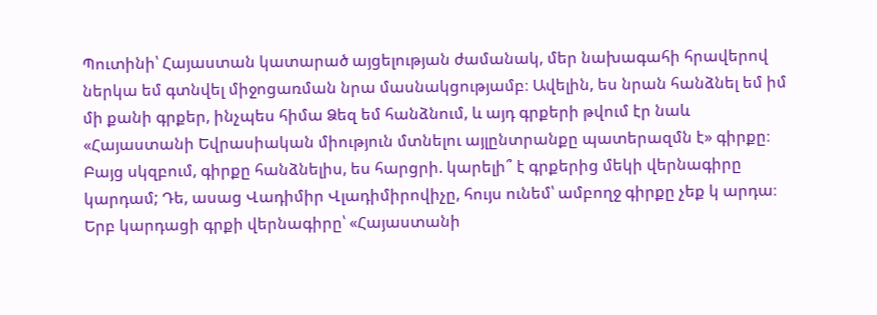Պուտինի՝ Հայաստան կատարած այցելության ժամանակ, մեր նախագահի հրավերով ներկա եմ գտնվել միջոցառման նրա մասնակցությամբ։ Ավելին, ես նրան հանձնել եմ իմ մի քանի գրքեր, ինչպես հիմա Ձեզ եմ հանձնում, և այդ գրքերի թվում էր նաև «Հայաստանի Եվրասիական միություն մտնելու այլընտրանքը պատերազմն է» գիրքը։ Բայց սկզբում, գիրքը հանձնելիս, ես հարցրի. կարելի՞ է գրքերից մեկի վերնագիրը կարդամ; Դե, ասաց Վադիմիր Վլադիմիրովիչը, հույս ունեմ՝ ամբողջ գիրքը չեք կ արդա։ Երբ կարդացի գրքի վերնագիրը՝ «Հայաստանի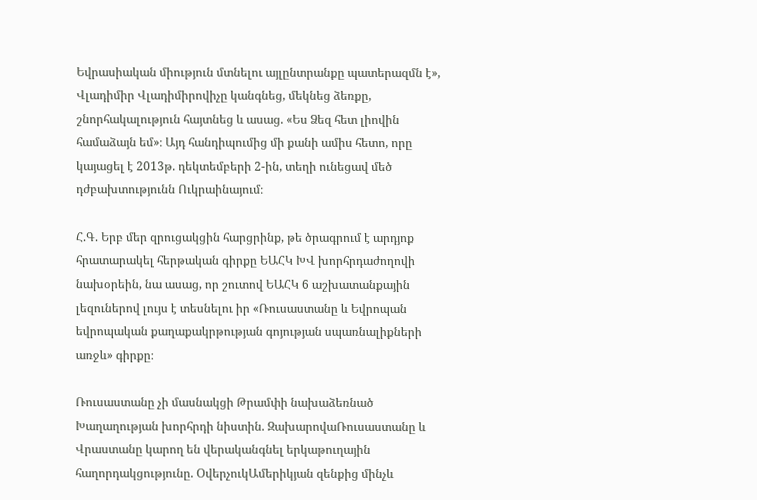Եվրասիական միություն մտնելու այլընտրանքը պատերազմն է», Վլադիմիր Վլադիմիրովիչը կանգնեց, մեկնեց ձեռքը, շնորհակալություն հայտնեց և ասաց. «Ես Ձեզ հետ լիովին համաձայն եմ»։ Այդ հանդիպումից մի քանի ամիս հետո, որը կայացել է 2013թ. դեկտեմբերի 2-ին, տեղի ունեցավ մեծ դժբախտությունն Ուկրաինայում։

Հ.Գ. Երբ մեր զրուցակցին հարցրինք, թե ծրագրում է արդյոք հրատարակել հերթական գիրքը ԵԱՀԿ ԽՎ խորհրդաժողովի նախօրեին, նա ասաց, որ շուտով ԵԱՀԿ 6 աշխատանքային լեզուներով լույս է տեսնելու իր «Ռուսաստանը և Եվրոպան եվրոպական քաղաքակրթության գոյության սպառնալիքների առջև» գիրքը։

Ռուսաստանը չի մասնակցի Թրամփի նախաձեռնած Խաղաղության խորհրդի նիստին. ԶախարովաՌուսաստանը և Վրաստանը կարող են վերականգնել երկաթուղային հաղորդակցությունը. ՕվերչուկԱմերիկյան զենքից մինչև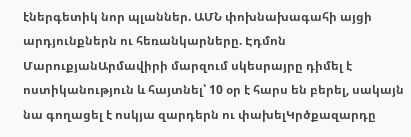էներգետիկ նոր պլաններ. ԱՄՆ փոխնախագահի այցի արդյունքներն ու հեռանկարները. Էդմոն ՄարուքյանԱրմավիրի մարզում սկեսրայրը դիմել է ոստիկանություն և հայտնել՝ 10 օր է հարս են բերել, սակայն նա գողացել է ոսկյա զարդերն ու փախելԿրծքազարդը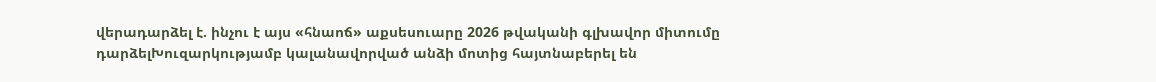վերադարձել է. ինչու է այս «հնաոճ» աքսեսուարը 2026 թվականի գլխավոր միտումը դարձելԽուզարկությամբ կալանավորված անձի մոտից հայտնաբերել են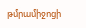թմրամիջոցի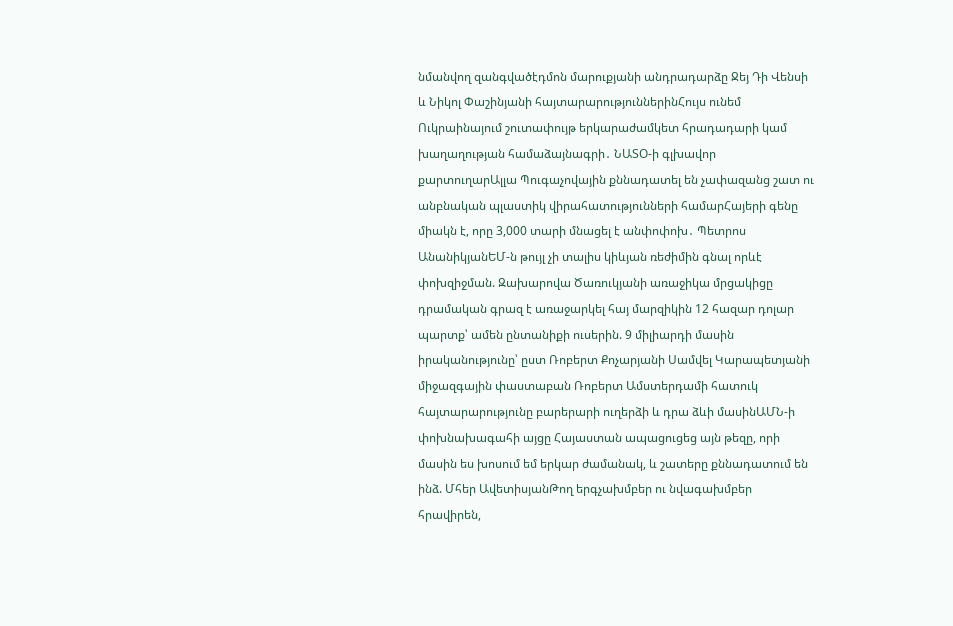նմանվող զանգվածէդմոն մարուքյանի անդրադարձը Ջեյ Դի Վենսի և Նիկոլ Փաշինյանի հայտարարություններինՀույս ունեմ Ուկրաինայում շուտափույթ երկարաժամկետ հրադադարի կամ խաղաղության համաձայնագրի․ ՆԱՏՕ-ի գլխավոր քարտուղարԱլլա Պուգաչովային քննադատել են չափազանց շատ ու անբնական պլաստիկ վիրահատությունների համարՀայերի գենը միակն է, որը 3,000 տարի մնացել է անփոփոխ․ Պետրոս ԱնանիկյանԵՄ-ն թույլ չի տալիս կիևյան ռեժիմին գնալ որևէ փոխզիջման. Զախարովա Ծառուկյանի առաջիկա մրցակիցը դրամական գրազ է առաջարկել հայ մարզիկին 12 հազար դոլար պարտք՝ ամեն ընտանիքի ուսերին. 9 միլիարդի մասին իրականությունը՝ ըստ Ռոբերտ Քոչարյանի Սամվել Կարապետյանի միջազգային փաստաբան Ռոբերտ Ամստերդամի հատուկ հայտարարությունը բարերարի ուղերձի և դրա ձևի մասինԱՄՆ-ի փոխնախագահի այցը Հայաստան ապացուցեց այն թեզը, որի մասին ես խոսում եմ երկար ժամանակ, և շատերը քննադատում են ինձ. Մհեր ԱվետիսյանԹող երգչախմբեր ու նվագախմբեր հրավիրեն,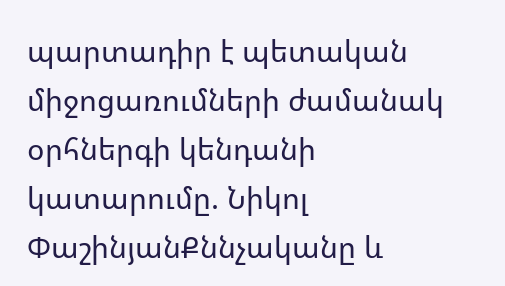պարտադիր է պետական միջոցառումների ժամանակ օրհներգի կենդանի կատարումը. Նիկոլ ՓաշինյանՔննչականը և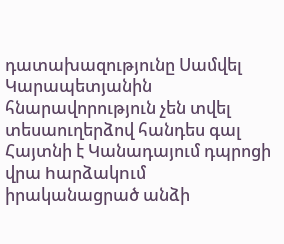դատախազությունը Սամվել Կարապետյանին հնարավորություն չեն տվել տեսաուղերձով հանդես գալ Հայտնի է Կանադայում դպրոցի վրա hարձակnւմ իրականացրած անձի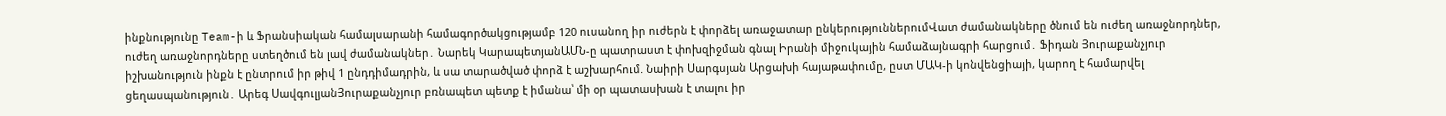ինքնությունը Team-ի և Ֆրանսիական համալսարանի համագործակցությամբ 120 ուսանող իր ուժերն է փորձել առաջատար ընկերություններումՎատ ժամանակները ծնում են ուժեղ առաջնորդներ, ուժեղ առաջնորդները ստեղծում են լավ ժամանակներ․ Նարեկ ԿարապետյանԱՄՆ-ը պատրաստ է փոխզիջման գնալ Իրանի միջուկային համաձայնագրի հարցում․ Ֆիդան Յուրաքանչյուր իշխանություն ինքն է ընտրում իր թիվ 1 ընդդիմադրին, և սա տարածված փորձ է աշխարհում. Նաիրի Սարգսյան Արցախի հայաթափումը, ըստ ՄԱԿ-ի կոնվենցիայի, կարող է համարվել ցեղասպանություն․ Արեգ ՍավգուլյանՅուրաքանչյուր բռնապետ պետք է իմանա՝ մի օր պատասխան է տալու իր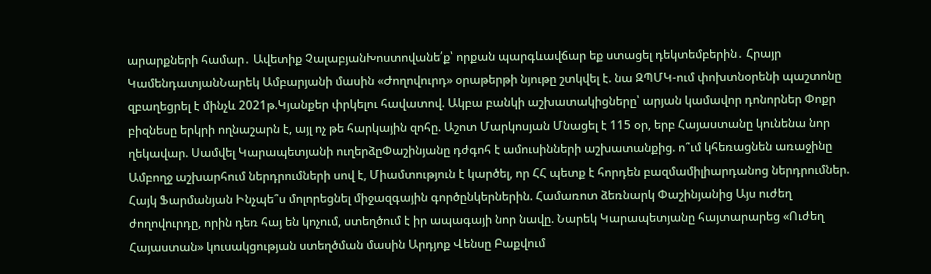արարքների համար․ Ավետիք ՉալաբյանԽոստովանե՛ք՝ որքան պարգևավճար եք ստացել դեկտեմբերին․ Հրայր ԿամենդատյանՆարեկ Ամբարյանի մասին «Ժողովուրդ» օրաթերթի նյութը շտկվել է. նա ԶՊՄԿ-ում փոխտնօրենի պաշտոնը զբաղեցրել է մինչև 2021թ.Կյանքեր փրկելու հավատով. Ակբա բանկի աշխատակիցները՝ արյան կամավոր դոնորներ Փոքր բիզնեսը երկրի ողնաշարն է, այլ ոչ թե հարկային զոհը. Աշոտ Մարկոսյան Մնացել է 115 օր, երբ Հայաստանը կունենա նոր ղեկավար. Սամվել Կարապետյանի ուղերձըՓաշինյանը դժգոհ է ամուսինների աշխատանքից. ո՞ւմ կհեռացնեն առաջինը Ամբողջ աշխարհում ներդրումների սով է, Միամտություն է կարծել, որ ՀՀ պետք է հորդեն բազմամիլիարդանոց ներդրումներ. Հայկ Ֆարմանյան Ինչպե՞ս մոլորեցնել միջազգային գործընկերներին. Համառոտ ձեռնարկ Փաշինյանից Այս ուժեղ ժողովուրդը, որին դեռ հայ են կոչում, ստեղծում է իր ապագայի նոր նավը. Նարեկ Կարապետյանը հայտարարեց «Ուժեղ Հայաստան» կուսակցության ստեղծման մասին Արդյոք Վենսը Բաքվում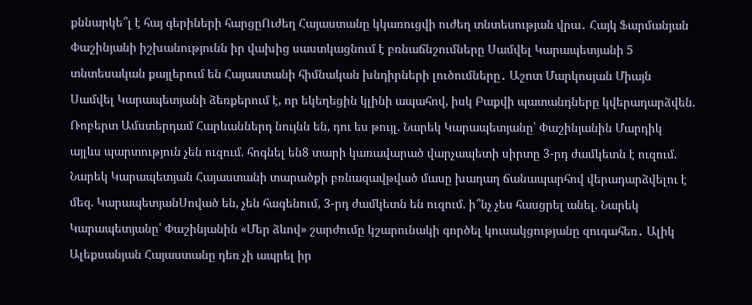քննարկե՞լ է հայ գերիների հարցըՈւժեղ Հայաստանը կկառուցվի ուժեղ տնտեսության վրա․ Հայկ Ֆարմանյան Փաշինյանի իշխանությունն իր վախից սաստկացնում է բռնաճնշումները Սամվել Կարապետյանի 5 տնտեսական քայլերում են Հայաստանի հիմնական խնդիրների լուծումները․ Աշոտ Մարկոսյան Միայն Սամվել Կարապետյանի ձեռքերում է, որ եկեղեցին կլինի ապահով, իսկ Բաքվի պատանդները կվերադարձվեն. Ռոբերտ Ամստերդամ Հարևաններդ նույնն են, դու ես թույլ. Նարեկ Կարապետյանը՝ Փաշինյանին Մարդիկ այլևս պարտություն չեն ուզում. հոգնել են8 տարի կառավարած վարչապետի սիրտը 3-րդ ժամկետն է ուզում. Նարեկ Կարապետյան Հայաստանի տարածքի բռնազավթված մասը խաղաղ ճանապարհով վերադարձվելու է մեզ. ԿարապետյանՍոված են, չեն հագենում, 3-րդ ժամկետն են ուզում. ի՞նչ չես հասցրել անել. Նարեկ Կարապետյանը՝ Փաշինյանին «Մեր ձևով» շարժումը կշարունակի գործել կուսակցությանը զուգահեռ․ Ալիկ Ալեքսանյան Հայաստանը դեռ չի ապրել իր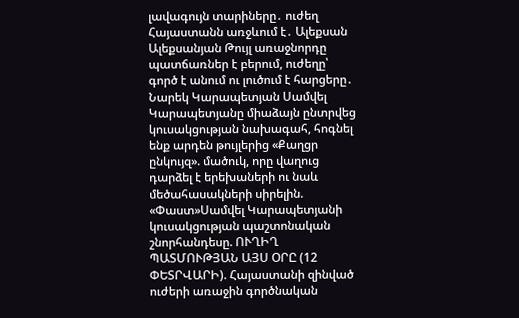լավագույն տարիները․ ուժեղ Հայաստանն առջևում է․ Ալեքսան Ալեքսանյան Թույլ առաջնորդը պատճառներ է բերում, ուժեղը՝ գործ է անում ու լուծում է հարցերը․ Նարեկ Կարապետյան Սամվել Կարապետյանը միաձայն ընտրվեց կուսակցության նախագահ, հոգնել ենք արդեն թույլերից «Քաղցր ընկույզ». մածուկ, որը վաղուց դարձել է երեխաների ու նաև մեծահասակների սիրելին. «Փաստ»Սամվել Կարապետյանի կուսակցության պաշտոնական շնորհանդեսը. ՈՒՂԻՂ ՊԱՏՄՈՒԹՅԱՆ ԱՅՍ ՕՐԸ (12 ՓԵՏՐՎԱՐԻ). Հայաստանի զինված ուժերի առաջին գործնական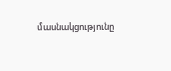մասնակցությունը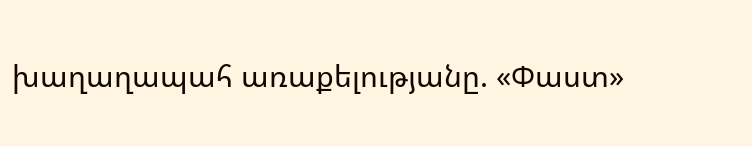խաղաղապահ առաքելությանը. «Փաստ»